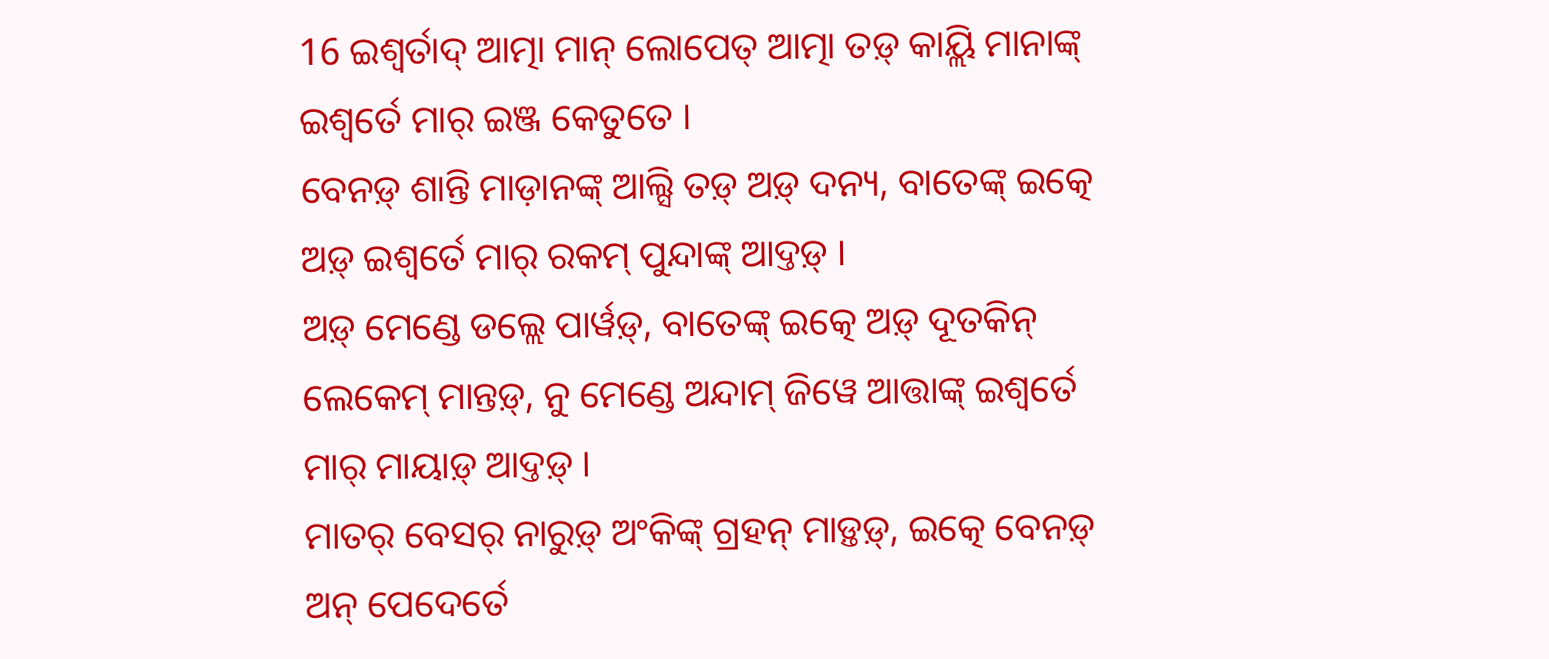16 ଇଶ୍ୱର୍ତାଦ୍ ଆତ୍ମା ମାନ୍ ଲୋପେତ୍ ଆତ୍ମା ତଡ଼୍ କାୟ୍ଲି ମାନାଙ୍କ୍ ଇଶ୍ୱର୍ତେ ମାର୍ ଇଞ୍ଜ କେତୁତେ ।
ବେନଡ଼୍ ଶାନ୍ତି ମାଡ଼ାନଙ୍କ୍ ଆଲ୍ସି ତଡ଼୍ ଅଡ଼୍ ଦନ୍ୟ, ବାତେଙ୍କ୍ ଇତ୍କେ ଅଡ଼୍ ଇଶ୍ୱର୍ତେ ମାର୍ ରକମ୍ ପୁନ୍ଦାଙ୍କ୍ ଆଦ୍ତଡ଼୍ ।
ଅଡ଼୍ ମେଣ୍ଡେ ଡଲ୍ଲେ ପାର୍ୱଡ଼୍, ବାତେଙ୍କ୍ ଇତ୍କେ ଅଡ଼୍ ଦୂତକିନ୍ ଲେକେମ୍ ମାନ୍ତଡ଼୍, ନୁ ମେଣ୍ଡେ ଅନ୍ଦାମ୍ ଜିୱେ ଆତ୍ତାଙ୍କ୍ ଇଶ୍ୱର୍ତେ ମାର୍ ମାୟାଡ଼୍ ଆଦ୍ତଡ଼୍ ।
ମାତର୍ ବେସର୍ ନାରୁଡ଼୍ ଅଂକିଙ୍କ୍ ଗ୍ରହନ୍ ମାଡ଼୍ତଡ଼୍, ଇତ୍କେ ବେନଡ଼୍ ଅନ୍ ପେଦେର୍ତେ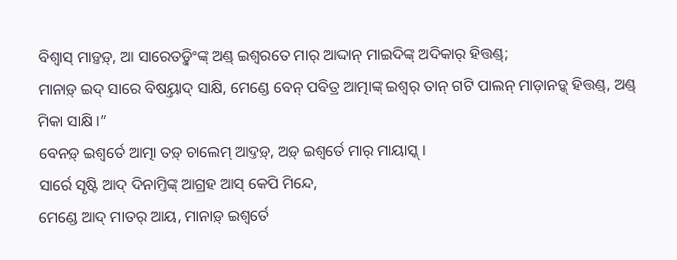ବିଶ୍ୱାସ୍ ମାଡ଼୍ତଡ଼୍, ଆ ସାରେତଡ଼୍କିଂଙ୍କ୍ ଅଣ୍ଡ୍ ଇଶ୍ୱରତେ ମାର୍ ଆଦ୍ଦାନ୍ ମାଇଦିଙ୍କ୍ ଅଦିକାର୍ ହିତ୍ତଣ୍ଡ୍;
ମାନାଡ଼୍ ଇଦ୍ ସାରେ ବିଷୟ୍ତାଦ୍ ସାକ୍ଷି, ମେଣ୍ଡେ ବେନ୍ ପବିତ୍ର ଆତ୍ମାଙ୍କ୍ ଇଶ୍ୱର୍ ତାନ୍ ଗଟି ପାଲନ୍ ମାଡ଼ାନଡ଼୍କ୍ ହିତ୍ତଣ୍ଡ୍, ଅଣ୍ଡ୍ ମିକା ସାକ୍ଷି ।”
ବେନଡ଼୍ ଇଶ୍ୱର୍ତେ ଆତ୍ମା ତଡ଼୍ ଚାଲେମ୍ ଆଦ୍ତଡ଼୍, ଅଡ଼୍ ଇଶ୍ୱର୍ତେ ମାର୍ ମାୟାସ୍କ୍ ।
ସାର୍ରେ ସୃଷ୍ଟି ଆଦ୍ ଦିନାମ୍ତିଙ୍କ୍ ଆଗ୍ରହ ଆସ୍ କେପି ମିନ୍ଦେ,
ମେଣ୍ଡେ ଆଦ୍ ମାତର୍ ଆୟ, ମାନାଡ଼୍ ଇଶ୍ୱର୍ତେ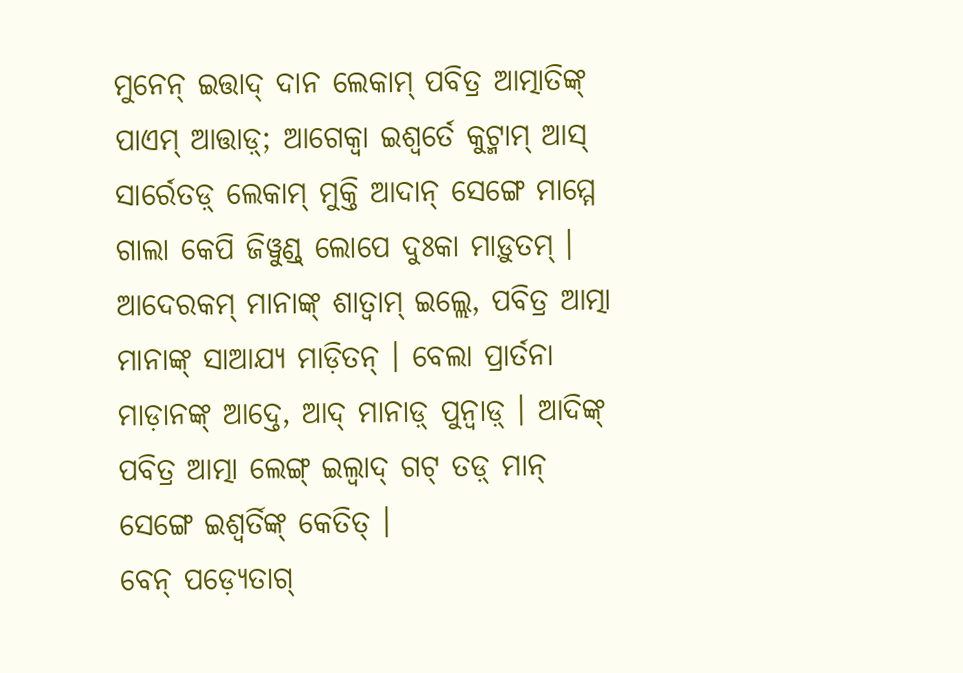ମୁନେନ୍ ଇତ୍ତାଦ୍ ଦାନ ଲେକାମ୍ ପବିତ୍ର ଆତ୍ମାତିଙ୍କ୍ ପାଏମ୍ ଆତ୍ତାଡ଼୍; ଆଗେକ୍ବା ଇଶ୍ୱର୍ତେ କୁଟ୍ମାମ୍ ଆସ୍ ସାର୍ରେତଡ଼୍ ଲେକାମ୍ ମୁକ୍ତି ଆଦାନ୍ ସେଙ୍ଗେ ମାମ୍ମେ ଗାଲା କେପି ଜିୱୁଣ୍ଡ୍ ଲୋପେ ଦୁଃକା ମାଡ଼ୁତମ୍ ।
ଆଦେରକମ୍ ମାନାଙ୍କ୍ ଶାତ୍ୱାମ୍ ଇଲ୍ଲେ, ପବିତ୍ର ଆତ୍ମା ମାନାଙ୍କ୍ ସାଆଯ୍ୟ ମାଡ଼ିତନ୍ । ବେଲା ପ୍ରାର୍ତନା ମାଡ଼ାନଙ୍କ୍ ଆଦ୍ତେ, ଆଦ୍ ମାନାଡ଼୍ ପୁନ୍ୱାଡ଼୍ । ଆଦିଙ୍କ୍ ପବିତ୍ର ଆତ୍ମା ଲେଙ୍ଗ୍ ଇଲ୍ୱାଦ୍ ଗଟ୍ ତଡ଼୍ ମାନ୍ ସେଙ୍ଗେ ଇଶ୍ୱର୍ତିଙ୍କ୍ କେତିତ୍ ।
ବେନ୍ ପଡ଼୍ୟେତାଗ୍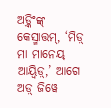ଅଡ଼୍କିଂଙ୍କ୍ କେସ୍ମାତ୍ତମ୍, ‘ମିଡ଼୍ ମା ମାନେୟ୍ ଆୟ୍ୱିଡ଼୍,’ ଆଗେ ଅଡ଼୍ ଜିୱେ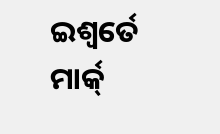ଇଶ୍ୱର୍ତେ ମାର୍କ୍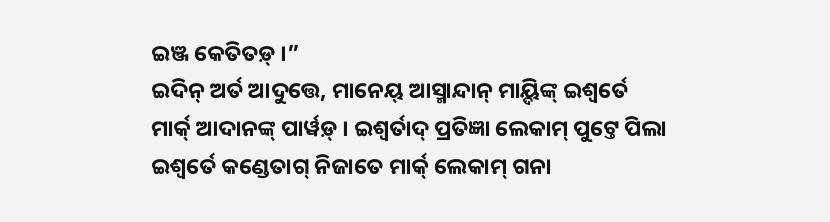ଇଞ୍ଜ କେତିତଡ଼୍ ।”
ଇଦିନ୍ ଅର୍ତ ଆଦୁତ୍ତେ, ମାନେୟ୍ ଆସ୍ମାନ୍ଦାନ୍ ମାୟ୍ଦିଙ୍କ୍ ଇଶ୍ୱର୍ତେ ମାର୍କ୍ ଆଦାନଙ୍କ୍ ପାର୍ୱଡ଼୍ । ଇଶ୍ୱର୍ତାଦ୍ ପ୍ରତିଜ୍ଞା ଲେକାମ୍ ପୁଟ୍ତେ ପିଲା ଇଶ୍ୱର୍ତେ କଣ୍ଡେତାଗ୍ ନିଜାତେ ମାର୍କ୍ ଲେକାମ୍ ଗନା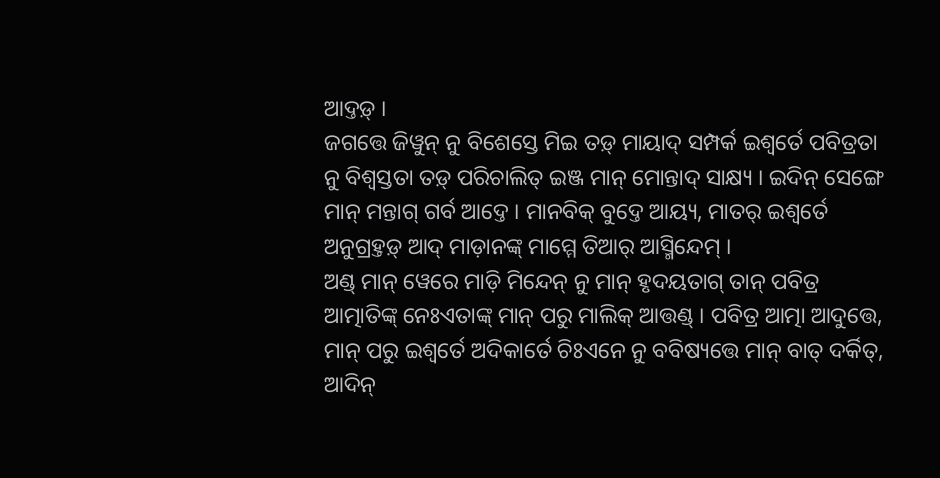ଆଦ୍ତଡ଼୍ ।
ଜଗତ୍ତେ ଜିୱୁନ୍ ନୁ ବିଶେସ୍ତେ ମିଇ ତଡ଼୍ ମାୟାଦ୍ ସମ୍ପର୍କ ଇଶ୍ୱର୍ତେ ପବିତ୍ରତା ନୁ ବିଶ୍ୱସ୍ତତା ତଡ଼୍ ପରିଚାଲିତ୍ ଇଞ୍ଜ ମାନ୍ ମୋନ୍ତାଦ୍ ସାକ୍ଷ୍ୟ । ଇଦିନ୍ ସେଙ୍ଗେ ମାନ୍ ମନ୍ତାଗ୍ ଗର୍ବ ଆଦ୍ତେ । ମାନବିକ୍ ବୁଦ୍ତେ ଆୟ୍ୟ, ମାତର୍ ଇଶ୍ୱର୍ତେ ଅନୁଗ୍ରହ୍ତଡ଼୍ ଆଦ୍ ମାଡ଼ାନଙ୍କ୍ ମାମ୍ମେ ତିଆର୍ ଆସ୍ମିନ୍ଦେମ୍ ।
ଅଣ୍ଡ୍ ମାନ୍ ୱେରେ ମାଡ଼ି ମିନ୍ଦେନ୍ ନୁ ମାନ୍ ହୃଦୟତାଗ୍ ତାନ୍ ପବିତ୍ର ଆତ୍ମାତିଙ୍କ୍ ନେଃଏତାଙ୍କ୍ ମାନ୍ ପରୁ ମାଲିକ୍ ଆତ୍ତଣ୍ଡ୍ । ପବିତ୍ର ଆତ୍ମା ଆଦୁତ୍ତେ, ମାନ୍ ପରୁ ଇଶ୍ୱର୍ତେ ଅଦିକାର୍ତେ ଚିଃଏନେ ନୁ ବବିଷ୍ୟତ୍ତେ ମାନ୍ ବାତ୍ ଦର୍କିତ୍, ଆଦିନ୍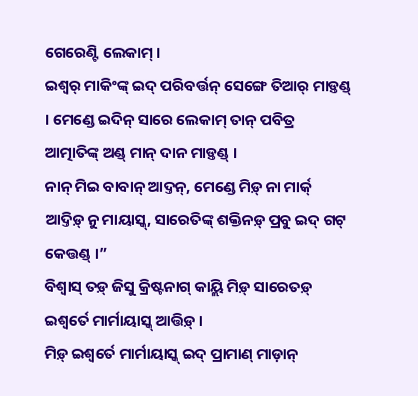ଗେରେଣ୍ଟି ଲେକାମ୍ ।
ଇଶ୍ୱର୍ ମାକିଂଙ୍କ୍ ଇଦ୍ ପରିବର୍ତ୍ତନ୍ ସେଙ୍ଗେ ତିଆର୍ ମାଡ଼୍ତଣ୍ଡ୍ । ମେଣ୍ଡେ ଇଦିନ୍ ସାରେ ଲେକାମ୍ ତାନ୍ ପବିତ୍ର ଆତ୍ମାତିଙ୍କ୍ ଅଣ୍ଡ୍ ମାନ୍ ଦାନ ମାଡ଼୍ତଣ୍ଡ୍ ।
ନାନ୍ ମିଇ ବାବାନ୍ ଆଦ୍ତନ୍, ମେଣ୍ଡେ ମିଡ଼୍ ନା ମାର୍କ୍ ଆଦ୍ତିଡ଼୍ ନୁ ମାୟାସ୍କ୍, ସାରେତିଙ୍କ୍ ଶକ୍ତିନଡ଼୍ ପ୍ରବୁ ଇଦ୍ ଗଟ୍ କେତ୍ତଣ୍ଡ୍ ।”
ବିଶ୍ୱାସ୍ ତଡ଼୍ ଜିସୁ କ୍ରିଷ୍ଟନାଗ୍ କାୟ୍ଲି ମିଡ଼୍ ସାରେତଡ଼୍ ଇଶ୍ୱର୍ତେ ମାର୍ମାୟାସ୍କ୍ ଆତ୍ତିଡ଼୍ ।
ମିଡ଼୍ ଇଶ୍ୱର୍ତେ ମାର୍ମାୟାସ୍କ୍ ଇଦ୍ ପ୍ରାମାଣ୍ ମାଡ଼ାନ୍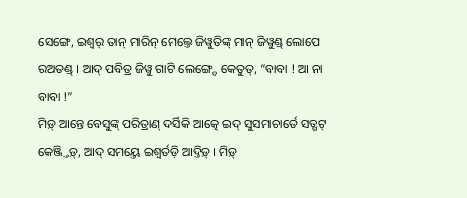ସେଙ୍ଗେ, ଇଶ୍ୱର୍ ତାନ୍ ମାରିନ୍ ମେଲ୍ତେ ଜିୱୁତିଙ୍କ୍ ମାନ୍ ଜିୱୁଣ୍ଡ୍ ଲୋପେ ରଅତଣ୍ଡ୍ । ଆଦ୍ ପବିତ୍ର ଜିୱୁ ଗାଟି ଲେଙ୍ଗ୍ଦେ କେତୁତ୍, “ବାବା ! ଆ ନା ବାବା !”
ମିଡ଼୍ ଆନ୍ତେ ବେସୁଙ୍କ୍ ପରିତ୍ରାଣ୍ ଦର୍ସିକି ଆତ୍କେ ଇଦ୍ ସୁସମାଚାର୍ତେ ସତ୍ଗଟ୍ କେଞ୍ଜ୍ତିଡ଼୍, ଆଦ୍ ସମୟ୍ତେ ଇଶ୍ୱର୍ତଡ଼ି ଆଦ୍ତିଡ଼୍ । ମିଡ଼୍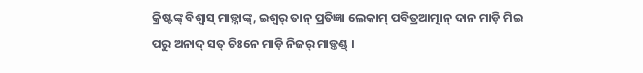କ୍ରିଷ୍ଟଙ୍କ୍ ବିଶ୍ୱାସ୍ ମାଡ଼୍ନାଙ୍କ୍, ଇଶ୍ୱର୍ ତାନ୍ ପ୍ରତିଜ୍ଞା ଲେକାମ୍ ପବିତ୍ରଆତ୍ମାନ୍ ଦାନ ମାଡ଼ି ମିଇ ପରୁ ଅନାଦ୍ ସତ୍ ଚିଃନେ ମାଡ଼ି ନିଜର୍ ମାଡ଼୍ତଣ୍ଡ୍ ।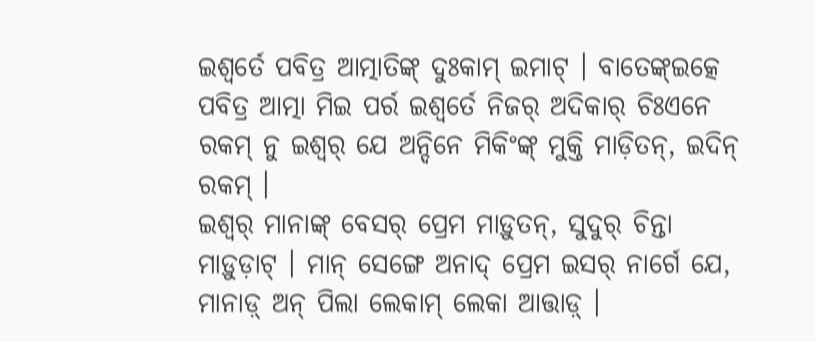ଇଶ୍ୱର୍ତେ ପବିତ୍ର ଆତ୍ମାତିଙ୍କ୍ ଦୁଃକାମ୍ ଇମାଟ୍ । ବାତେଙ୍କ୍ଇତ୍କେ ପବିତ୍ର ଆତ୍ମା ମିଇ ପର୍ର ଇଶ୍ୱର୍ତେ ନିଜର୍ ଅଦିକାର୍ ଚିଃଏନେ ରକମ୍ ନୁ ଇଶ୍ୱର୍ ଯେ ଅନ୍ଦିନେ ମିକିଂଙ୍କ୍ ମୁକ୍ତି ମାଡ଼ିତନ୍, ଇଦିନ୍ ରକମ୍ ।
ଇଶ୍ୱର୍ ମାନାଙ୍କ୍ ବେସର୍ ପ୍ରେମ ମାଡ଼ୁତନ୍, ସୁଦୁର୍ ଚିନ୍ତା ମାଡ଼ୁଡ଼ାଟ୍ । ମାନ୍ ସେଙ୍ଗେ ଅନାଦ୍ ପ୍ରେମ ଇସର୍ ନାର୍ଗେ ଯେ, ମାନାଡ଼୍ ଅନ୍ ପିଲା ଲେକାମ୍ ଲେକା ଆତ୍ତାଡ଼୍ ।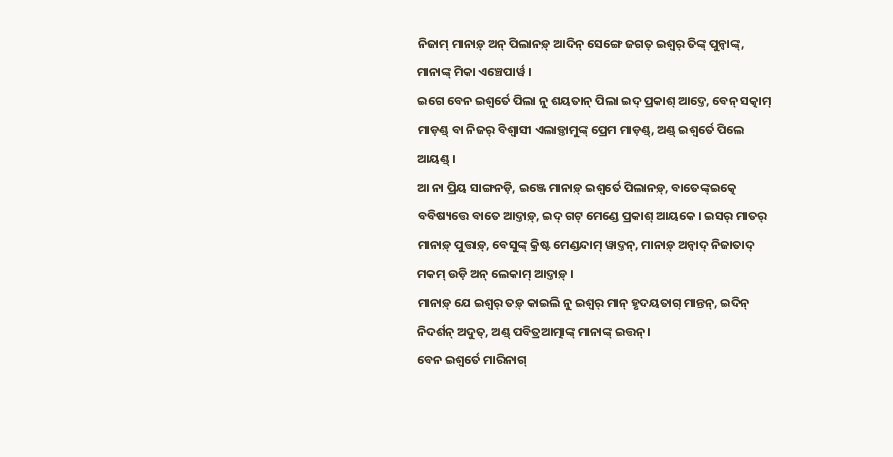ନିଜାମ୍ ମାନାଡ଼୍ ଅନ୍ ପିଲାନଡ଼୍ ଆଦିନ୍ ସେଙ୍ଗେ ଜଗତ୍ ଇଶ୍ୱର୍ ତିଙ୍କ୍ ପୁନ୍ୱାଙ୍କ୍, ମାନାଙ୍କ୍ ମିକା ଏଞ୍ଚେପାର୍ୱ ।
ଇଗେ ବେନ ଇଶ୍ୱର୍ତେ ପିଲା ନୁ ଶୟତାନ୍ ପିଲା ଇଦ୍ ପ୍ରକାଶ୍ ଆଦ୍ତେ, ବେନ୍ ସତ୍କାମ୍ ମାଡ଼ଣ୍ଡ୍ ବା ନିଜର୍ ବିଶ୍ୱାସୀ ଏଲାଡ଼୍ତାମୁଙ୍କ୍ ପ୍ରେମ ମାଡ଼ଣ୍ଡ୍, ଅଣ୍ଡ୍ ଇଶ୍ୱର୍ତେ ପିଲେ ଆୟଣ୍ଡ୍ ।
ଆ ନା ପ୍ରିୟ ସାଙ୍ଗନଡ଼ି, ଇଞ୍ଜେ ମାନାଡ଼୍ ଇଶ୍ୱର୍ତେ ପିଲାନଡ଼୍, ବାତେଙ୍କ୍ଇତ୍କେ ବବିଷ୍ୟତ୍ତେ ବାତେ ଆଦ୍ତାଡ଼୍, ଇଦ୍ ଗଟ୍ ମେଣ୍ଡେ ପ୍ରକାଶ୍ ଆୟକେ । ଇସର୍ ମାତର୍ ମାନାଡ଼୍ ପୁତ୍ତାଡ଼୍, ବେସୁଙ୍କ୍ କ୍ରିଷ୍ଟ ମେଣ୍ଡନ୍ଦାମ୍ ୱାଦ୍ତନ୍, ମାନାଡ଼୍ ଅନ୍ୱାଦ୍ ନିଜାତାଦ୍ ମକମ୍ ଉଡ଼ି ଅନ୍ ଲେକାମ୍ ଆଦ୍ତାଡ଼୍ ।
ମାନାଡ଼୍ ଯେ ଇଶ୍ୱର୍ ତଡ଼୍ କାଇଲି ନୁ ଇଶ୍ୱର୍ ମାନ୍ ହୃଦୟତାଗ୍ ମାନ୍ତନ୍, ଇଦିନ୍ ନିଦର୍ଶନ୍ ଅଦୁତ୍, ଅଣ୍ଡ୍ ପବିତ୍ରଆତ୍ମାଙ୍କ୍ ମାନାଙ୍କ୍ ଇତ୍ତନ୍ ।
ବେନ ଇଶ୍ୱର୍ତେ ମାରିନାଗ୍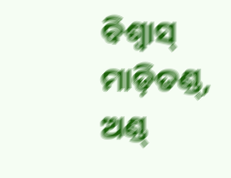ବିଶ୍ୱାସ୍ ମାଡ଼ିତଣ୍ଡ୍, ଅଣ୍ଡ୍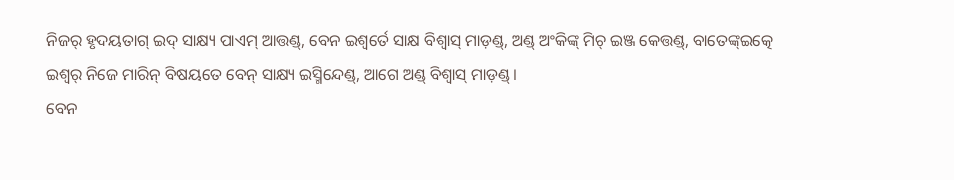ନିଜର୍ ହୃଦୟତାଗ୍ ଇଦ୍ ସାକ୍ଷ୍ୟ ପାଏମ୍ ଆତ୍ତଣ୍ଡ୍, ବେନ ଇଶ୍ୱର୍ତେ ସାକ୍ଷ ବିଶ୍ୱାସ୍ ମାଡ଼ଣ୍ଡ୍, ଅଣ୍ଡ୍ ଅଂକିଙ୍କ୍ ମିଚ୍ ଇଞ୍ଜ କେତ୍ତଣ୍ଡ୍, ବାତେଙ୍କ୍ଇତ୍କେ ଇଶ୍ୱର୍ ନିଜେ ମାରିନ୍ ବିଷୟତେ ବେନ୍ ସାକ୍ଷ୍ୟ ଇସ୍ମିନ୍ଦେଣ୍ଡ୍, ଆଗେ ଅଣ୍ଡ୍ ବିଶ୍ୱାସ୍ ମାଡ଼ଣ୍ଡ୍ ।
ବେନ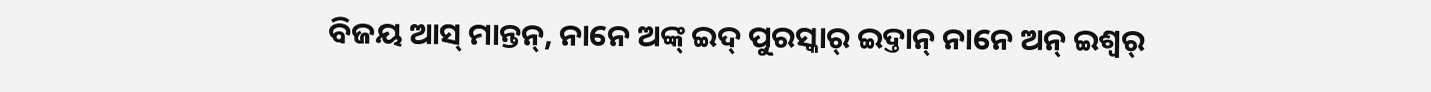ବିଜୟ ଆସ୍ ମାନ୍ତନ୍, ନାନେ ଅଙ୍କ୍ ଇଦ୍ ପୁରସ୍କାର୍ ଇଦ୍ତାନ୍ ନାନେ ଅନ୍ ଇଶ୍ୱର୍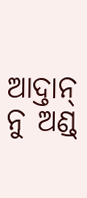ଆଦ୍ତାନ୍ ନୁ ଅଣ୍ଡ୍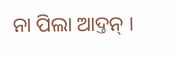ନା ପିଲା ଆଦ୍ତନ୍ ।